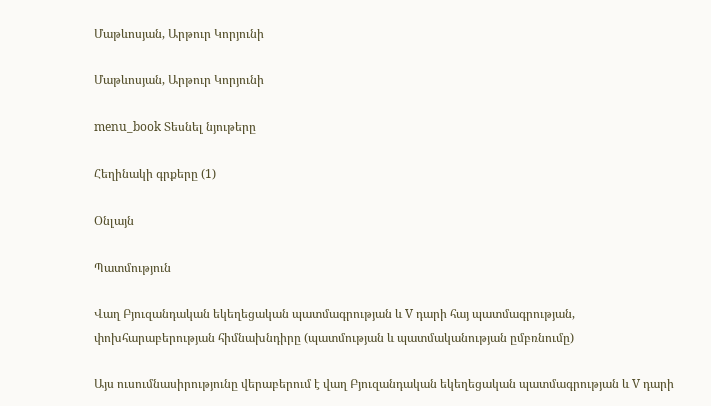Մաթևոսյան, Արթուր Կորյունի

Մաթևոսյան, Արթուր Կորյունի

menu_book Տեսնել նյութերը

Հեղինակի գրքերը (1)

Օնլայն

Պատմություն

Վաղ Բյուզանդական եկեղեցական պատմագրության և V դարի հայ պատմագրության, փոխհարաբերության հիմնախնդիրը (պատմության և պատմականության ըմբռնումը)

Այս ուսումնասիրությունը վերաբերում է վաղ Բյուզանդական եկեղեցական պատմագրության և V դարի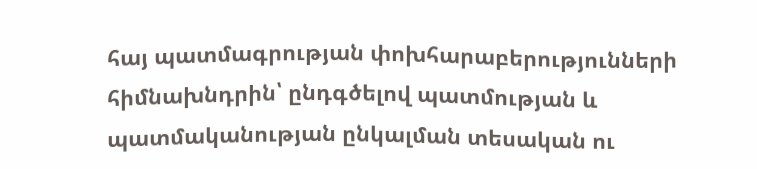հայ պատմագրության փոխհարաբերությունների հիմնախնդրին՝ ընդգծելով պատմության և պատմականության ընկալման տեսական ու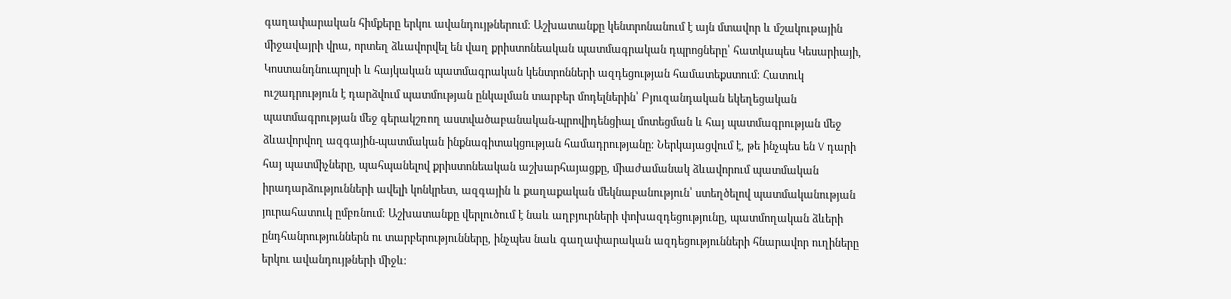գաղափարական հիմքերը երկու ավանդույթներում։ Աշխատանքը կենտրոնանում է այն մտավոր և մշակութային միջավայրի վրա, որտեղ ձևավորվել են վաղ քրիստոնեական պատմագրական դպրոցները՝ հատկապես Կեսարիայի, Կոստանդնուպոլսի և հայկական պատմագրական կենտրոնների ազդեցության համատեքստում։ Հատուկ ուշադրություն է դարձվում պատմության ընկալման տարբեր մոդելներին՝ Բյուզանդական եկեղեցական պատմագրության մեջ գերակշռող աստվածաբանական-պրովիդենցիալ մոտեցման և հայ պատմագրության մեջ ձևավորվող ազգային-պատմական ինքնագիտակցության համադրությանը։ Ներկայացվում է, թե ինչպես են V դարի հայ պատմիչները, պահպանելով քրիստոնեական աշխարհայացքը, միաժամանակ ձևավորում պատմական իրադարձությունների ավելի կոնկրետ, ազգային և քաղաքական մեկնաբանություն՝ ստեղծելով պատմականության յուրահատուկ ըմբռնում։ Աշխատանքը վերլուծում է նաև աղբյուրների փոխազդեցությունը, պատմողական ձևերի ընդհանրություններն ու տարբերությունները, ինչպես նաև գաղափարական ազդեցությունների հնարավոր ուղիները երկու ավանդույթների միջև։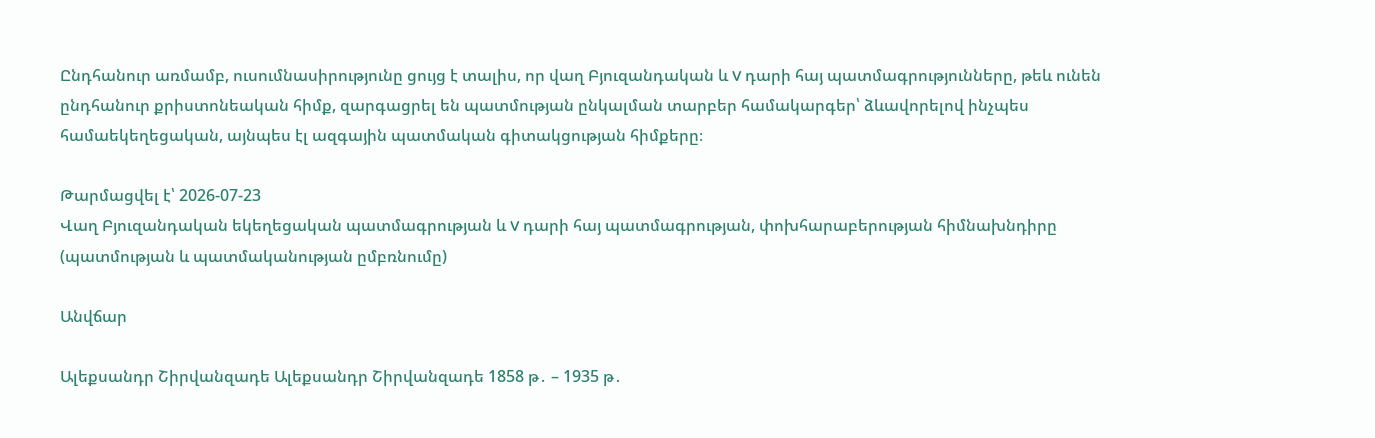Ընդհանուր առմամբ, ուսումնասիրությունը ցույց է տալիս, որ վաղ Բյուզանդական և V դարի հայ պատմագրությունները, թեև ունեն ընդհանուր քրիստոնեական հիմք, զարգացրել են պատմության ընկալման տարբեր համակարգեր՝ ձևավորելով ինչպես համաեկեղեցական, այնպես էլ ազգային պատմական գիտակցության հիմքերը։

Թարմացվել է՝ 2026-07-23
Վաղ Բյուզանդական եկեղեցական պատմագրության և V դարի հայ պատմագրության, փոխհարաբերության հիմնախնդիրը (պատմության և պատմականության ըմբռնումը)

Անվճար

Ալեքսանդր Շիրվանզադե Ալեքսանդր Շիրվանզադե 1858 թ․ – 1935 թ․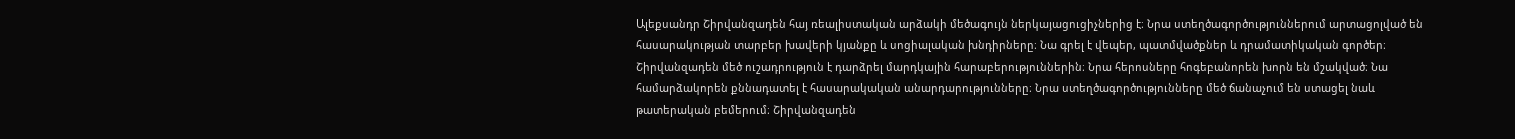Ալեքսանդր Շիրվանզադեն հայ ռեալիստական արձակի մեծագույն ներկայացուցիչներից է։ Նրա ստեղծագործություններում արտացոլված են հասարակության տարբեր խավերի կյանքը և սոցիալական խնդիրները։ Նա գրել է վեպեր, պատմվածքներ և դրամատիկական գործեր։ Շիրվանզադեն մեծ ուշադրություն է դարձրել մարդկային հարաբերություններին։ Նրա հերոսները հոգեբանորեն խորն են մշակված։ Նա համարձակորեն քննադատել է հասարակական անարդարությունները։ Նրա ստեղծագործությունները մեծ ճանաչում են ստացել նաև թատերական բեմերում։ Շիրվանզադեն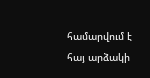համարվում է հայ արձակի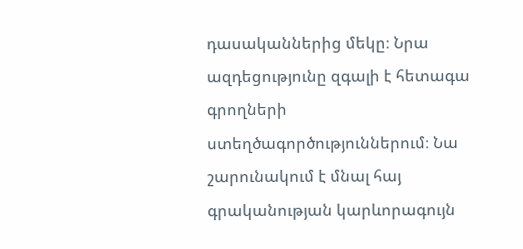դասականներից մեկը։ Նրա ազդեցությունը զգալի է հետագա գրողների ստեղծագործություններում։ Նա շարունակում է մնալ հայ գրականության կարևորագույն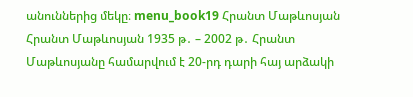անուններից մեկը։ menu_book19 Հրանտ Մաթևոսյան Հրանտ Մաթևոսյան 1935 թ․ – 2002 թ․ Հրանտ Մաթևոսյանը համարվում է 20-րդ դարի հայ արձակի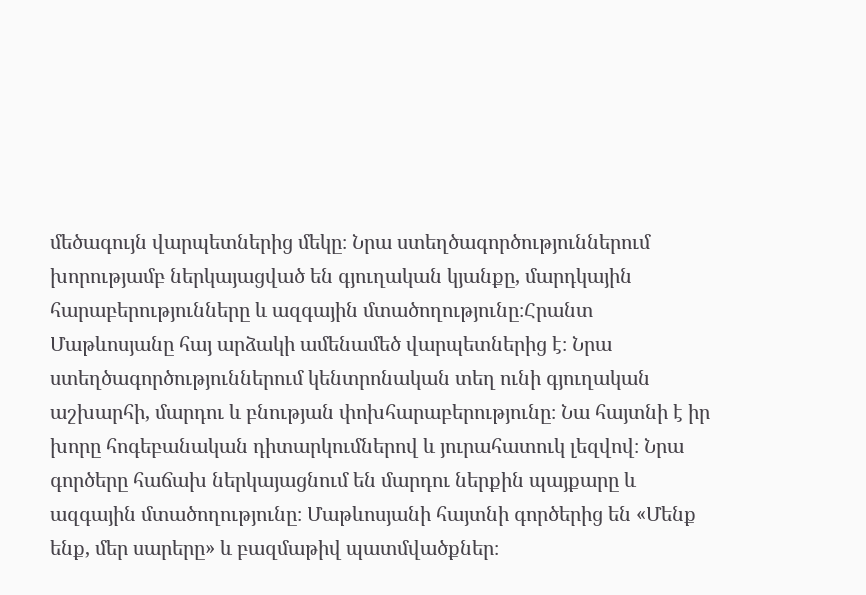մեծագույն վարպետներից մեկը։ Նրա ստեղծագործություններում խորությամբ ներկայացված են գյուղական կյանքը, մարդկային հարաբերությունները և ազգային մտածողությունը։Հրանտ Մաթևոսյանը հայ արձակի ամենամեծ վարպետներից է։ Նրա ստեղծագործություններում կենտրոնական տեղ ունի գյուղական աշխարհի, մարդու և բնության փոխհարաբերությունը։ Նա հայտնի է իր խորը հոգեբանական դիտարկումներով և յուրահատուկ լեզվով։ Նրա գործերը հաճախ ներկայացնում են մարդու ներքին պայքարը և ազգային մտածողությունը։ Մաթևոսյանի հայտնի գործերից են «Մենք ենք, մեր սարերը» և բազմաթիվ պատմվածքներ։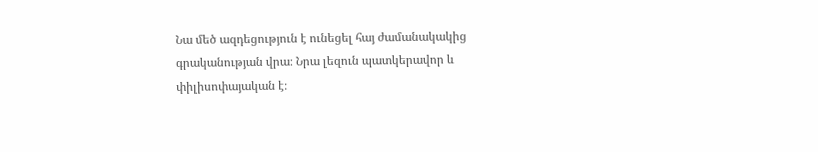Նա մեծ ազդեցություն է ունեցել հայ ժամանակակից գրականության վրա։ Նրա լեզուն պատկերավոր և փիլիսոփայական է։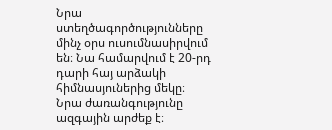Նրա ստեղծագործությունները մինչ օրս ուսումնասիրվում են։ Նա համարվում է 20-րդ դարի հայ արձակի հիմնասյուներից մեկը։ Նրա ժառանգությունը ազգային արժեք է։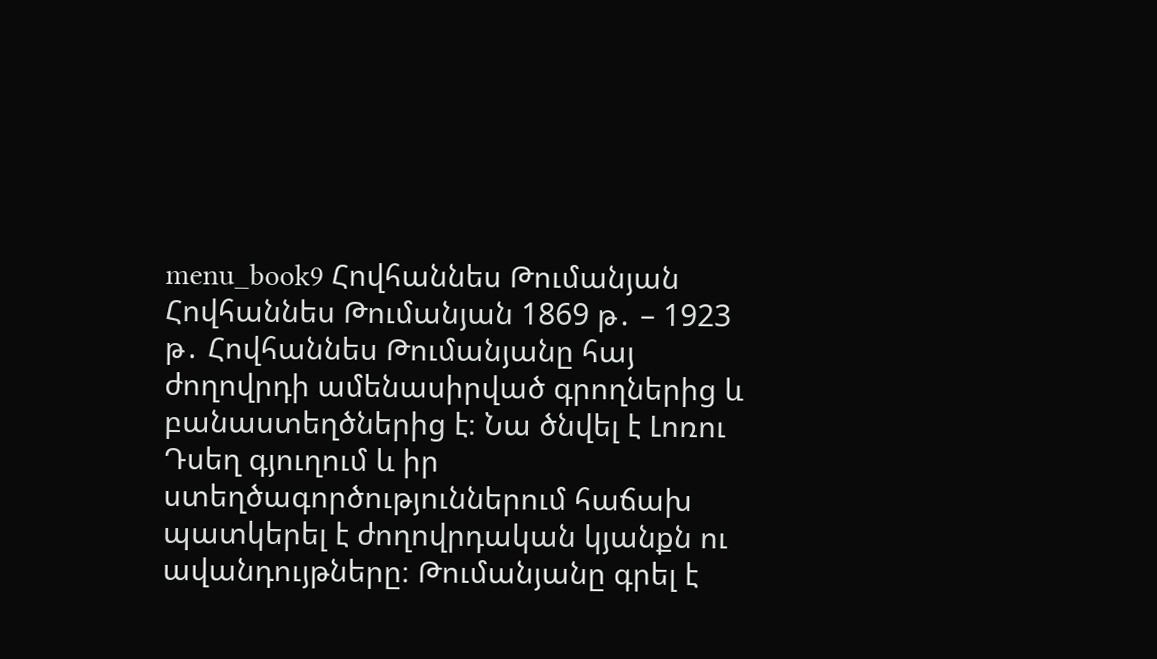menu_book9 Հովհաննես Թումանյան Հովհաննես Թումանյան 1869 թ․ – 1923 թ․ Հովհաննես Թումանյանը հայ ժողովրդի ամենասիրված գրողներից և բանաստեղծներից է։ Նա ծնվել է Լոռու Դսեղ գյուղում և իր ստեղծագործություններում հաճախ պատկերել է ժողովրդական կյանքն ու ավանդույթները։ Թումանյանը գրել է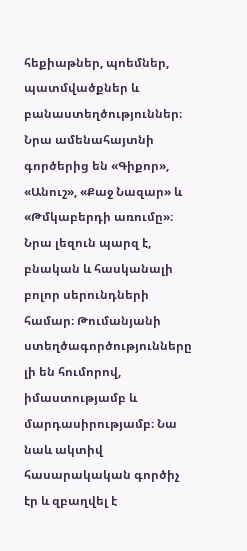հեքիաթներ, պոեմներ, պատմվածքներ և բանաստեղծություններ։ Նրա ամենահայտնի գործերից են «Գիքոր», «Անուշ», «Քաջ Նազար» և «Թմկաբերդի առումը»։ Նրա լեզուն պարզ է, բնական և հասկանալի բոլոր սերունդների համար։ Թումանյանի ստեղծագործությունները լի են հումորով, իմաստությամբ և մարդասիրությամբ։ Նա նաև ակտիվ հասարակական գործիչ էր և զբաղվել է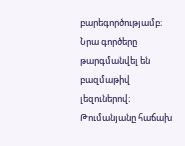բարեգործությամբ։ Նրա գործերը թարգմանվել են բազմաթիվ լեզուներով։ Թումանյանը հաճախ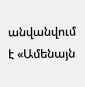անվանվում է «Ամենայն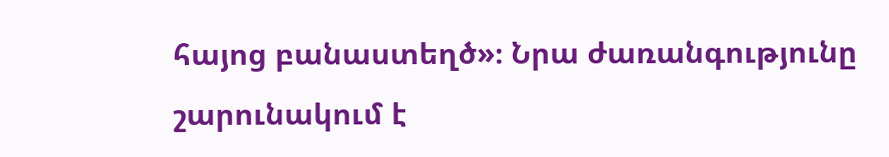հայոց բանաստեղծ»։ Նրա ժառանգությունը շարունակում է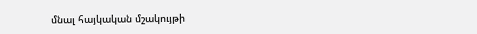մնալ հայկական մշակույթի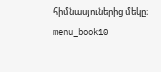հիմնասյուներից մեկը։ menu_book10